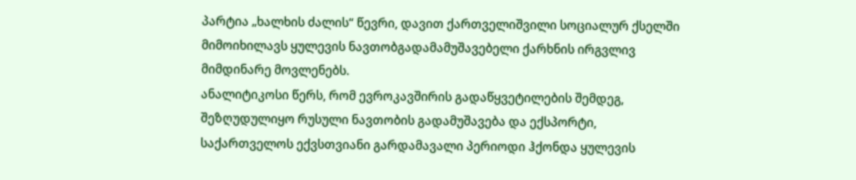პარტია „ხალხის ძალის“ წევრი, დავით ქართველიშვილი სოციალურ ქსელში მიმოიხილავს ყულევის ნავთობგადამამუშავებელი ქარხნის ირგვლივ მიმდინარე მოვლენებს.
ანალიტიკოსი წერს, რომ ევროკავშირის გადაწყვეტილების შემდეგ, შეზღუდულიყო რუსული ნავთობის გადამუშავება და ექსპორტი, საქართველოს ექვსთვიანი გარდამავალი პერიოდი ჰქონდა ყულევის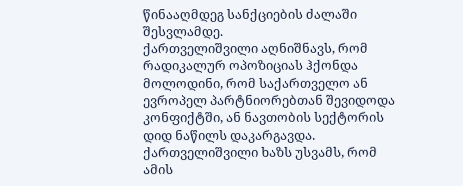წინააღმდეგ სანქციების ძალაში შესვლამდე.
ქართველიშვილი აღნიშნავს, რომ რადიკალურ ოპოზიციას ჰქონდა მოლოდინი, რომ საქართველო ან ევროპელ პარტნიორებთან შევიდოდა კონფიქტში, ან ნავთობის სექტორის დიდ ნაწილს დაკარგავდა. ქართველიშვილი ხაზს უსვამს, რომ ამის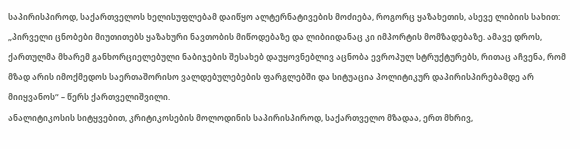საპირისპიროდ, საქართველოს ხელისუფლებამ დაიწყო ალტერნატივების მოძიება, როგორც ყაზახეთის, ასევე ლიბიის სახით:
„პირველი ცნობები მიუთითებს ყაზახური ნავთობის მიწოდებაზე და ლიბიიდანაც კი იმპორტის მომზადებაზე. ამავე დროს, ქართულმა მხარემ განხორციელებული ნაბიჯების შესახებ დაუყოვნებლივ აცნობა ევროპულ სტრუქტურებს, რითაც აჩვენა, რომ მზად არის იმოქმედოს საერთაშორისო ვალდებულებების ფარგლებში და სიტუაცია პოლიტიკურ დაპირისპირებამდე არ მიიყვანოს“ – წერს ქართველიშვილი.
ანალიტიკოსის სიტყვებით, კრიტიკოსების მოლოდინის საპირისპიროდ, საქართველო მზადაა, ერთ მხრივ,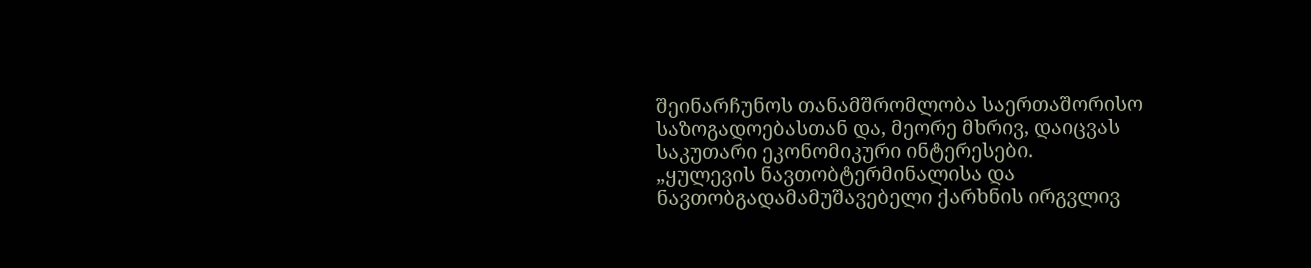შეინარჩუნოს თანამშრომლობა საერთაშორისო საზოგადოებასთან და, მეორე მხრივ, დაიცვას საკუთარი ეკონომიკური ინტერესები.
„ყულევის ნავთობტერმინალისა და ნავთობგადამამუშავებელი ქარხნის ირგვლივ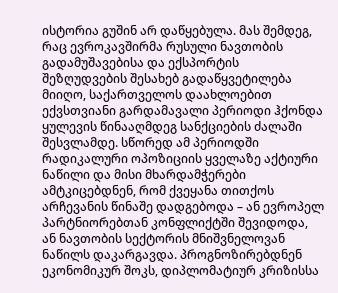ისტორია გუშინ არ დაწყებულა. მას შემდეგ, რაც ევროკავშირმა რუსული ნავთობის გადამუშავებისა და ექსპორტის შეზღუდვების შესახებ გადაწყვეტილება მიიღო, საქართველოს დაახლოებით ექვსთვიანი გარდამავალი პერიოდი ჰქონდა ყულევის წინააღმდეგ სანქციების ძალაში შესვლამდე. სწორედ ამ პერიოდში რადიკალური ოპოზიციის ყველაზე აქტიური ნაწილი და მისი მხარდამჭერები ამტკიცებდნენ, რომ ქვეყანა თითქოს არჩევანის წინაშე დადგებოდა – ან ევროპელ პარტნიორებთან კონფლიქტში შევიდოდა, ან ნავთობის სექტორის მნიშვნელოვან ნაწილს დაკარგავდა. პროგნოზირებდნენ ეკონომიკურ შოკს, დიპლომატიურ კრიზისსა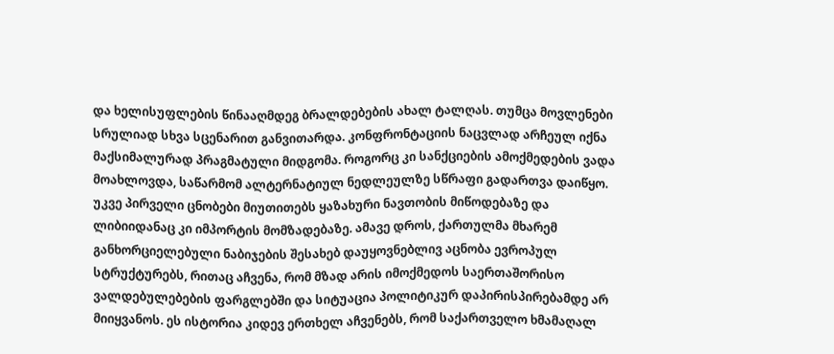და ხელისუფლების წინააღმდეგ ბრალდებების ახალ ტალღას. თუმცა მოვლენები სრულიად სხვა სცენარით განვითარდა. კონფრონტაციის ნაცვლად არჩეულ იქნა მაქსიმალურად პრაგმატული მიდგომა. როგორც კი სანქციების ამოქმედების ვადა მოახლოვდა, საწარმომ ალტერნატიულ ნედლეულზე სწრაფი გადართვა დაიწყო.
უკვე პირველი ცნობები მიუთითებს ყაზახური ნავთობის მიწოდებაზე და ლიბიიდანაც კი იმპორტის მომზადებაზე. ამავე დროს, ქართულმა მხარემ განხორციელებული ნაბიჯების შესახებ დაუყოვნებლივ აცნობა ევროპულ სტრუქტურებს, რითაც აჩვენა, რომ მზად არის იმოქმედოს საერთაშორისო ვალდებულებების ფარგლებში და სიტუაცია პოლიტიკურ დაპირისპირებამდე არ მიიყვანოს. ეს ისტორია კიდევ ერთხელ აჩვენებს, რომ საქართველო ხმამაღალ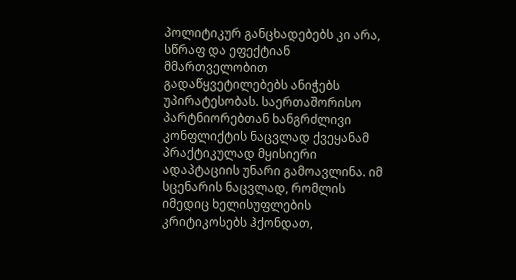პოლიტიკურ განცხადებებს კი არა, სწრაფ და ეფექტიან მმართველობით გადაწყვეტილებებს ანიჭებს უპირატესობას. საერთაშორისო პარტნიორებთან ხანგრძლივი კონფლიქტის ნაცვლად ქვეყანამ პრაქტიკულად მყისიერი ადაპტაციის უნარი გამოავლინა. იმ სცენარის ნაცვლად, რომლის იმედიც ხელისუფლების კრიტიკოსებს ჰქონდათ,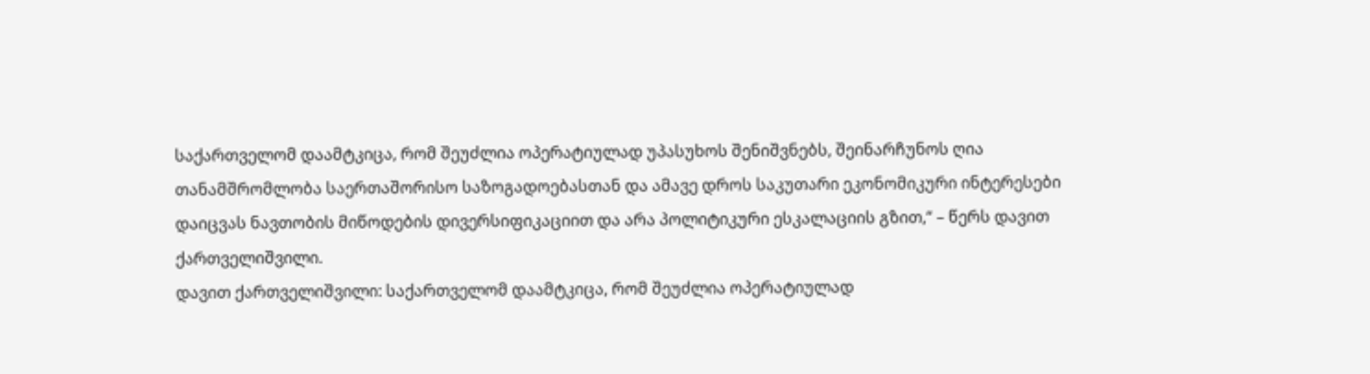საქართველომ დაამტკიცა, რომ შეუძლია ოპერატიულად უპასუხოს შენიშვნებს, შეინარჩუნოს ღია თანამშრომლობა საერთაშორისო საზოგადოებასთან და ამავე დროს საკუთარი ეკონომიკური ინტერესები დაიცვას ნავთობის მიწოდების დივერსიფიკაციით და არა პოლიტიკური ესკალაციის გზით,“ – წერს დავით ქართველიშვილი.
დავით ქართველიშვილი: საქართველომ დაამტკიცა, რომ შეუძლია ოპერატიულად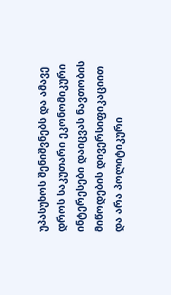უპასუხოს შენიშვნებს და ამავე დროს საკუთარი ეკონომიკური ინტერესები დაიცვას ნავთობის მიწოდების დივერსიფიკაციით და არა პოლიტიკური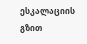ესკალაციის გზით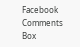Facebook Comments Box